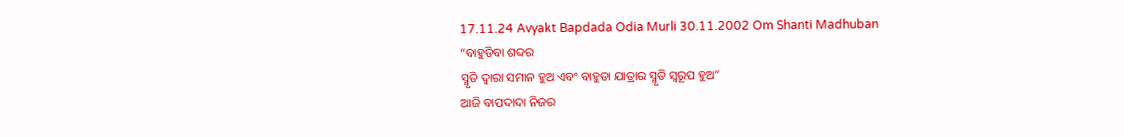17.11.24 Avyakt Bapdada Odia Murli 30.11.2002 Om Shanti Madhuban
“ବାହୁଡିବା ଶବ୍ଦର
ସ୍ମୃତି ଦ୍ୱାରା ସମାନ ହୁଅ ଏବଂ ବାହୁଡା ଯାତ୍ରାର ସ୍ମୃତି ସ୍ୱରୂପ ହୁଅ”
ଆଜି ବାପଦାଦା ନିଜର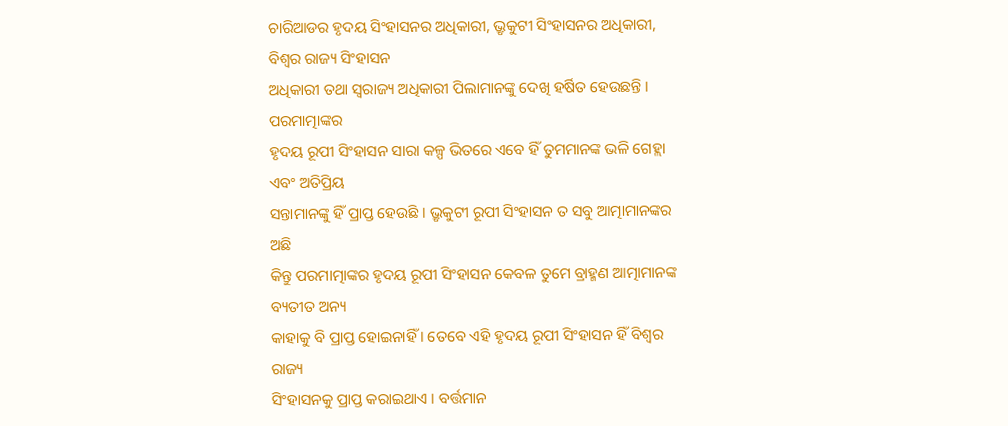ଚାରିଆଡର ହୃଦୟ ସିଂହାସନର ଅଧିକାରୀ, ଭ୍ରୃକୁଟୀ ସିଂହାସନର ଅଧିକାରୀ, ବିଶ୍ୱର ରାଜ୍ୟ ସିଂହାସନ
ଅଧିକାରୀ ତଥା ସ୍ୱରାଜ୍ୟ ଅଧିକାରୀ ପିଲାମାନଙ୍କୁ ଦେଖି ହର୍ଷିତ ହେଉଛନ୍ତି । ପରମାତ୍ମାଙ୍କର
ହୃଦୟ ରୂପୀ ସିଂହାସନ ସାରା କଳ୍ପ ଭିତରେ ଏବେ ହିଁ ତୁମମାନଙ୍କ ଭଳି ଗେହ୍ଲା ଏବଂ ଅତିପ୍ରିୟ
ସନ୍ତାମାନଙ୍କୁ ହିଁ ପ୍ରାପ୍ତ ହେଉଛି । ଭ୍ରୃକୁଟୀ ରୂପୀ ସିଂହାସନ ତ ସବୁ ଆତ୍ମାମାନଙ୍କର ଅଛି
କିନ୍ତୁ ପରମାତ୍ମାଙ୍କର ହୃଦୟ ରୂପୀ ସିଂହାସନ କେବଳ ତୁମେ ବ୍ରାହ୍ମଣ ଆତ୍ମାମାନଙ୍କ ବ୍ୟତୀତ ଅନ୍ୟ
କାହାକୁ ବି ପ୍ରାପ୍ତ ହୋଇନାହିଁ । ତେବେ ଏହି ହୃଦୟ ରୂପୀ ସିଂହାସନ ହିଁ ବିଶ୍ୱର ରାଜ୍ୟ
ସିଂହାସନକୁ ପ୍ରାପ୍ତ କରାଇଥାଏ । ବର୍ତ୍ତମାନ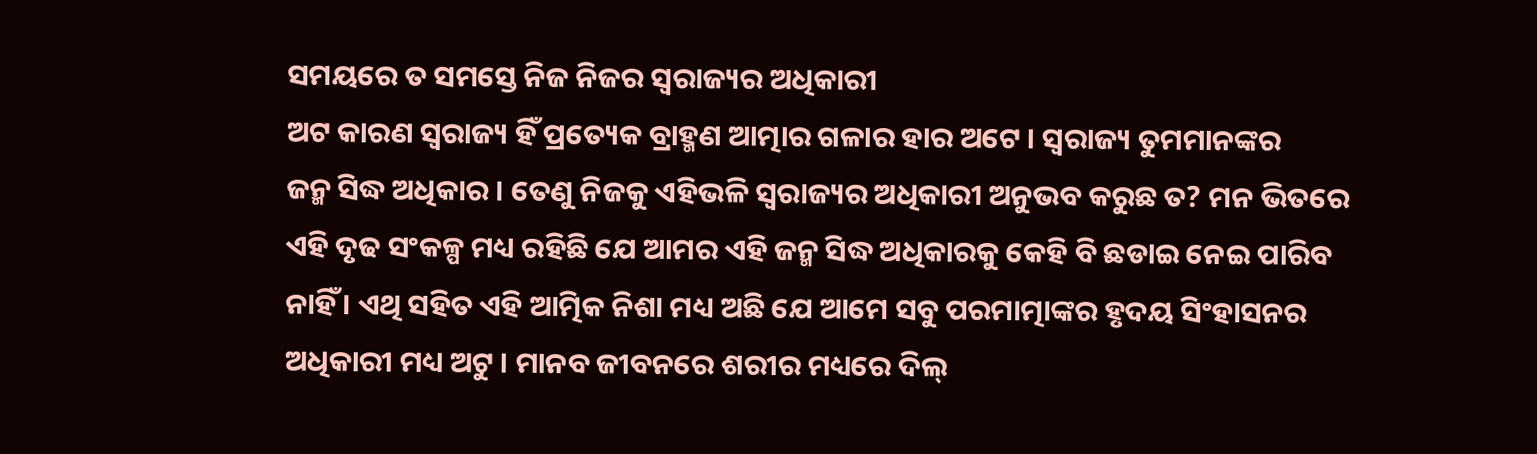ସମୟରେ ତ ସମସ୍ତେ ନିଜ ନିଜର ସ୍ୱରାଜ୍ୟର ଅଧିକାରୀ
ଅଟ କାରଣ ସ୍ୱରାଜ୍ୟ ହିଁ ପ୍ରତ୍ୟେକ ବ୍ରାହ୍ମଣ ଆତ୍ମାର ଗଳାର ହାର ଅଟେ । ସ୍ୱରାଜ୍ୟ ତୁମମାନଙ୍କର
ଜନ୍ମ ସିଦ୍ଧ ଅଧିକାର । ତେଣୁ ନିଜକୁ ଏହିଭଳି ସ୍ୱରାଜ୍ୟର ଅଧିକାରୀ ଅନୁଭବ କରୁଛ ତ? ମନ ଭିତରେ
ଏହି ଦୃଢ ସଂକଳ୍ପ ମଧ୍ୟ ରହିଛି ଯେ ଆମର ଏହି ଜନ୍ମ ସିଦ୍ଧ ଅଧିକାରକୁ କେହି ବି ଛଡାଇ ନେଇ ପାରିବ
ନାହିଁ । ଏଥି ସହିତ ଏହି ଆତ୍ମିକ ନିଶା ମଧ୍ୟ ଅଛି ଯେ ଆମେ ସବୁ ପରମାତ୍ମାଙ୍କର ହୃଦୟ ସିଂହାସନର
ଅଧିକାରୀ ମଧ୍ୟ ଅଟୁ । ମାନବ ଜୀବନରେ ଶରୀର ମଧ୍ୟରେ ଦିଲ୍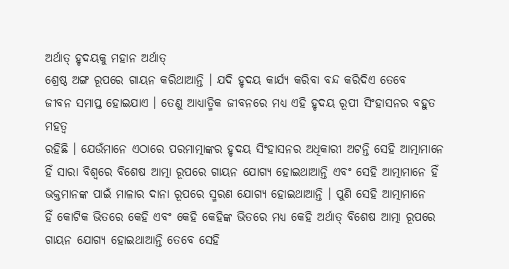ଅର୍ଥାତ୍ ହୃଦୟକୁ ମହାନ ଅର୍ଥାତ୍
ଶ୍ରେଷ୍ଠ ଅଙ୍ଗ ରୂପରେ ଗାୟନ କରିଥାଆନ୍ତି । ଯଦି ହୃଦୟ କାର୍ଯ୍ୟ କରିବା ବନ୍ଦ କରିଦିଏ ତେବେ
ଜୀବନ ସମାପ୍ତ ହୋଇଯାଏ । ତେଣୁ ଆଧ୍ୟାତ୍ମିକ ଜୀବନରେ ମଧ୍ୟ ଏହି ହୃଦୟ ରୂପୀ ସିଂହାସନର ବହୁତ ମହତ୍ୱ
ରହିଛି । ଯେଉଁମାନେ ଏଠାରେ ପରମାତ୍ମାଙ୍କର ହୃଦୟ ସିଂହାସନର ଅଧିକାରୀ ଅଟନ୍ତି ସେହି ଆତ୍ମାମାନେ
ହିଁ ସାରା ବିଶ୍ୱରେ ବିଶେଷ ଆତ୍ମା ରୂପରେ ଗାୟନ ଯୋଗ୍ୟ ହୋଇଥାଆନ୍ତି ଏବଂ ସେହି ଆତ୍ମାମାନେ ହିଁ
ଭକ୍ତମାନଙ୍କ ପାଇଁ ମାଳାର ଦାନା ରୂପରେ ସ୍ମରଣ ଯୋଗ୍ୟ ହୋଇଥାଆନ୍ତି । ପୁଣି ସେହି ଆତ୍ମାମାନେ
ହିଁ କୋଟିକ ଭିତରେ କେହି ଏବଂ କେହି କେହିଙ୍କ ଭିତରେ ମଧ୍ୟ କେହି ଅର୍ଥାତ୍ ବିଶେଷ ଆତ୍ମା ରୂପରେ
ଗାୟନ ଯୋଗ୍ୟ ହୋଇଥାଆନ୍ତି ତେବେ ସେହି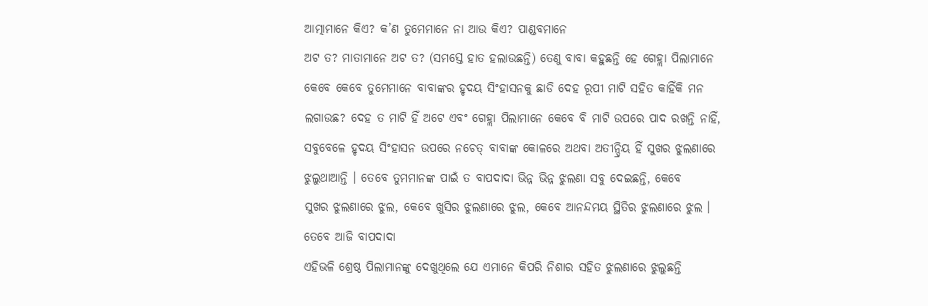ଆତ୍ମାମାନେ କିଏ? କ’ଣ ତୁମେମାନେ ନା ଆଉ କିଏ? ପାଣ୍ଡବମାନେ
ଅଟ ତ? ମାତାମାନେ ଅଟ ତ? (ସମସ୍ତେ ହାତ ହଲାଉଛନ୍ତି) ତେଣୁ ବାବା କହୁଛନ୍ତି ହେ ଗେହ୍ଲା ପିଲାମାନେ
କେବେ କେବେ ତୁମେମାନେ ବାବାଙ୍କର ହୃଦୟ ସିଂହାସନକୁ ଛାଡି ଦେହ ରୂପୀ ମାଟି ସହିତ କାହିଁକି ମନ
ଲଗାଉଛ? ଦେହ ତ ମାଟି ହିଁ ଅଟେ ଏବଂ ଗେହ୍ଲା ପିଲାମାନେ କେବେ ବି ମାଟି ଉପରେ ପାଦ ରଖନ୍ତି ନାହିଁ,
ସବୁବେଳେ ହୃଦୟ ସିଂହାସନ ଉପରେ ନଚେତ୍ ବାବାଙ୍କ କୋଳରେ ଅଥବା ଅତୀନ୍ଦ୍ରିୟ ହିଁ ସୁଖର ଝୁଲଣାରେ
ଝୁଲୁଥାଆନ୍ତି । ତେବେ ତୁମମାନଙ୍କ ପାଇଁ ତ ବାପଦାଦା ଭିନ୍ନ ଭିନ୍ନ ଝୁଲଣା ସବୁ ଦେଇଛନ୍ତି, କେବେ
ସୁଖର ଝୁଲଣାରେ ଝୁଲ, କେବେ ଖୁସିର ଝୁଲଣାରେ ଝୁଲ, କେବେ ଆନନ୍ଦମୟ ସ୍ଥିତିର ଝୁଲଣାରେ ଝୁଲ ।
ତେବେ ଆଜି ବାପଦାଦା
ଏହିଭଳି ଶ୍ରେଷ୍ଠ ପିଲାମାନଙ୍କୁ ଦେଖୁଥିଲେ ଯେ ଏମାନେ କିପରି ନିଶାର ସହିତ ଝୁଲଣାରେ ଝୁଲୁଛନ୍ତି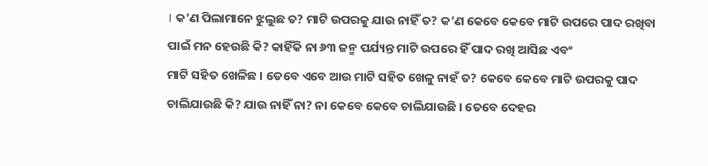। କ’ଣ ପିଲାମାନେ ଝୁଲୁଛ ତ? ମାଟି ଉପରକୁ ଯାଉ ନାହିଁ ତ? କ’ଣ କେବେ କେବେ ମାଟି ଉପରେ ପାଦ ରଖିବା
ପାଇଁ ମନ ହେଉଛି କି? କାହିଁକି ନା ୬୩ ଜନ୍ମ ପର୍ଯ୍ୟନ୍ତ ମାଟି ଉପରେ ହିଁ ପାଦ ରଖି ଆସିଛ ଏବଂ
ମାଟି ସହିତ ଖେଳିଛ । ତେବେ ଏବେ ଆଉ ମାଟି ସହିତ ଖେଳୁ ନାହଁ ତ? କେବେ କେବେ ମାଟି ଉପରକୁ ପାଦ
ଚାଲିଯାଉଛି କି? ଯାଉ ନାହିଁ ନା? ନା କେବେ କେବେ ଚାଲିଯାଉଛି । ତେବେ ଦେହର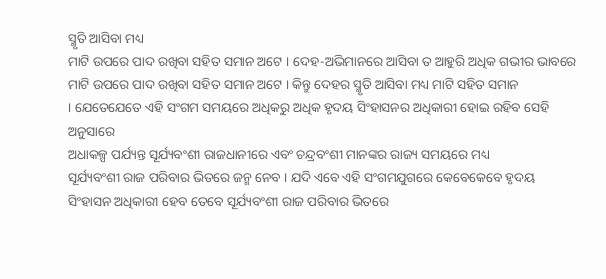ସ୍ମୃତି ଆସିବା ମଧ୍ୟ
ମାଟି ଉପରେ ପାଦ ରଖିବା ସହିତ ସମାନ ଅଟେ । ଦେହ-ଅଭିମାନରେ ଆସିବା ତ ଆହୁରି ଅଧିକ ଗଭୀର ଭାବରେ
ମାଟି ଉପରେ ପାଦ ରଖିବା ସହିତ ସମାନ ଅଟେ । କିନ୍ତୁ ଦେହର ସ୍ମୃତି ଆସିବା ମଧ୍ୟ ମାଟି ସହିତ ସମାନ
। ଯେତେଯେତେ ଏହି ସଂଗମ ସମୟରେ ଅଧିକରୁ ଅଧିକ ହୃଦୟ ସିଂହାସନର ଅଧିକାରୀ ହୋଇ ରହିବ ସେହି ଅନୁସାରେ
ଅଧାକଳ୍ପ ପର୍ଯ୍ୟନ୍ତ ସୂର୍ଯ୍ୟବଂଶୀ ରାଜଧାନୀରେ ଏବଂ ଚନ୍ଦ୍ରବଂଶୀ ମାନଙ୍କର ରାଜ୍ୟ ସମୟରେ ମଧ୍ୟ
ସୂର୍ଯ୍ୟବଂଶୀ ରାଜ ପରିବାର ଭିତରେ ଜନ୍ମ ନେବ । ଯଦି ଏବେ ଏହି ସଂଗମଯୁଗରେ କେବେକେବେ ହୃଦୟ
ସିଂହାସନ ଅଧିକାରୀ ହେବ ତେବେ ସୂର୍ଯ୍ୟବଂଶୀ ରାଜ ପରିବାର ଭିତରେ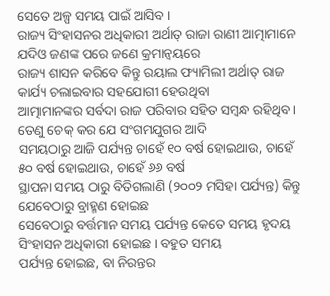ସେତେ ଅଳ୍ପ ସମୟ ପାଇଁ ଆସିବ ।
ରାଜ୍ୟ ସିଂହାସନର ଅଧିକାରୀ ଅର୍ଥାତ୍ ରାଜା ରାଣୀ ଆତ୍ମାମାନେ ଯଦିଓ ଜଣଙ୍କ ପରେ ଜଣେ କ୍ରମାନ୍ୱୟରେ
ରାଜ୍ୟ ଶାସନ କରିବେ କିନ୍ତୁ ରୟାଲ ଫ୍ୟାମିଲୀ ଅର୍ଥାତ୍ ରାଜ କାର୍ଯ୍ୟ ଚଲାଇବାର ସହଯୋଗୀ ହେଉଥିବା
ଆତ୍ମାମାନଙ୍କର ସର୍ବଦା ରାଜ ପରିବାର ସହିତ ସମ୍ବନ୍ଧ ରହିଥିବ । ତେଣୁ ଚେକ୍ କର ଯେ ସଂଗମଯୁଗର ଆଦି
ସମୟଠାରୁ ଆଜି ପର୍ଯ୍ୟନ୍ତ ଚାହେଁ ୧୦ ବର୍ଷ ହୋଇଥାଉ, ଚାହେଁ ୫୦ ବର୍ଷ ହୋଇଥାଉ, ଚାହେଁ ୬୬ ବର୍ଷ
ସ୍ଥାପନା ସମୟ ଠାରୁ ବିତିଗଲାଣି (୨୦୦୨ ମସିହା ପର୍ଯ୍ୟନ୍ତ) କିନ୍ତୁ ଯେବେଠାରୁ ବ୍ରାହ୍ମଣ ହୋଇଛ
ସେବେଠାରୁ ବର୍ତ୍ତମାନ ସମୟ ପର୍ଯ୍ୟନ୍ତ କେତେ ସମୟ ହୃଦୟ ସିଂହାସନ ଅଧିକାରୀ ହୋଇଛ । ବହୁତ ସମୟ
ପର୍ଯ୍ୟନ୍ତ ହୋଇଛ, ବା ନିରନ୍ତର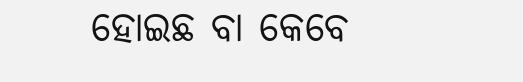ହୋଇଛ ବା କେବେ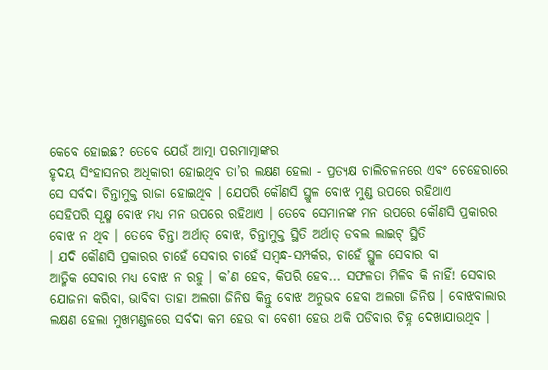କେବେ ହୋଇଛ? ତେବେ ଯେଉଁ ଆତ୍ମା ପରମାତ୍ମାଙ୍କର
ହୃଦୟ ସିଂହାସନର ଅଧିକାରୀ ହୋଇଥିବ ତା’ର ଲକ୍ଷଣ ହେଲା - ପ୍ରତ୍ୟକ୍ଷ ଚାଲିଚଳନରେ ଏବଂ ଚେହେରାରେ
ସେ ସର୍ବଦା ଚିନ୍ତାମୁକ୍ତ ରାଜା ହୋଇଥିବ । ଯେପରି କୌଣସି ସ୍ଥୁଳ ବୋଝ ମୁଣ୍ଡ ଉପରେ ରହିଥାଏ
ସେହିପରି ସୂକ୍ଷ୍ମ ବୋଝ ମଧ୍ୟ ମନ ଉପରେ ରହିଥାଏ । ତେବେ ସେମାନଙ୍କ ମନ ଉପରେ କୌଣସି ପ୍ରକାରର
ବୋଝ ନ ଥିବ । ତେବେ ଚିନ୍ତା ଅର୍ଥାତ୍ ବୋଝ, ଚିନ୍ତାମୁକ୍ତ ସ୍ଥିତି ଅର୍ଥାତ୍ ଡବଲ ଲାଇଟ୍ ସ୍ଥିତି
। ଯଦି କୌଣସି ପ୍ରକାରର ଚାହେଁ ସେବାର ଚାହେଁ ସମ୍ବନ୍ଧ-ସମ୍ପର୍କର, ଚାହେଁ ସ୍ଥୁଳ ସେବାର ବା
ଆତ୍ମିକ ସେବାର ମଧ୍ୟ ବୋଝ ନ ରହୁ । କ’ଣ ହେବ, କିପରି ହେବ... ସଫଳତା ମିଳିବ କି ନାହିଁ! ସେବାର
ଯୋଜନା କରିବା, ଭାବିବା ତାହା ଅଲଗା ଜିନିଷ କିନ୍ତୁ ବୋଝ ଅନୁଭବ ହେବା ଅଲଗା ଜିନିଷ । ବୋଝବାଲାର
ଲକ୍ଷଣ ହେଲା ମୁଖମଣ୍ଡଳରେ ସର୍ବଦା କମ ହେଉ ବା ବେଶୀ ହେଉ ଥକି ପଡିବାର ଚିହ୍ନ ଦେଖାଯାଉଥିବ ।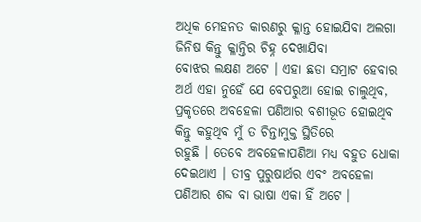ଅଧିକ ମେହନତ କାରଣରୁ କ୍ଳାନ୍ତ ହୋଇଯିବା ଅଲଗା ଜିନିଷ କିନ୍ତୁ କ୍ଳାନ୍ତିର ଚିହ୍ନ ଦେଖାଯିବା
ବୋଝର ଲକ୍ଷଣ ଅଟେ । ଏହା ଛଡା ସମ୍ରାଟ ହେବାର ଅର୍ଥ ଏହା ନୁହେଁ ଯେ ବେପରୁଆ ହୋଇ ଚାଲୁଥିବ,
ପ୍ରକୃତରେ ଅବହେଳା ପଣିଆର ବଶୀଭୂତ ହୋଇଥିବ କିନ୍ତୁ କହୁଥିବ ମୁଁ ତ ଚିନ୍ତାମୁକ୍ତ ସ୍ଥିତିରେ
ରହୁଛି । ତେବେ ଅବହେଳାପଣିଆ ମଧ୍ୟ ବହୁତ ଧୋକା ଦେଇଥାଏ । ତୀବ୍ର ପୁରୁଷାର୍ଥର ଏବଂ ଅବହେଳା
ପଣିଆର ଶବ୍ଦ ବା ଭାଷା ଏକା ହିଁ ଅଟେ ।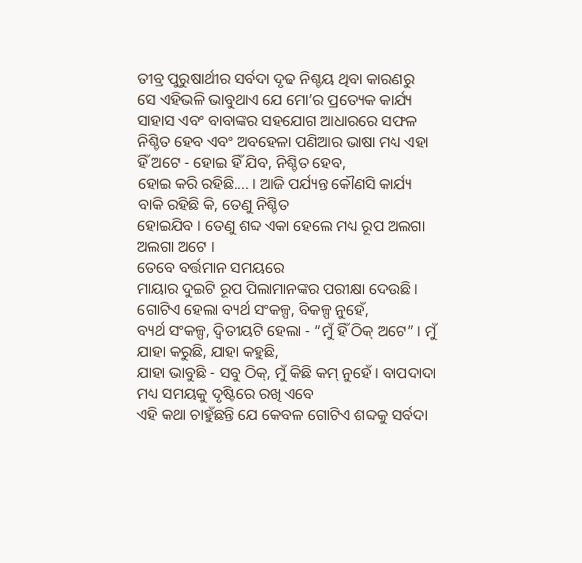ତୀବ୍ର ପୁରୁଷାର୍ଥୀର ସର୍ବଦା ଦୃଢ ନିଶ୍ଚୟ ଥିବା କାରଣରୁ
ସେ ଏହିଭଳି ଭାବୁଥାଏ ଯେ ମୋ’ର ପ୍ରତ୍ୟେକ କାର୍ଯ୍ୟ ସାହାସ ଏବଂ ବାବାଙ୍କର ସହଯୋଗ ଆଧାରରେ ସଫଳ
ନିଶ୍ଚିତ ହେବ ଏବଂ ଅବହେଳା ପଣିଆର ଭାଷା ମଧ୍ୟ ଏହା ହିଁ ଅଟେ - ହୋଇ ହିଁ ଯିବ, ନିଶ୍ଚିତ ହେବ,
ହୋଇ କରି ରହିଛି.... । ଆଜି ପର୍ଯ୍ୟନ୍ତ କୌଣସି କାର୍ଯ୍ୟ ବାକି ରହିଛି କି, ତେଣୁ ନିଶ୍ଚିତ
ହୋଇଯିବ । ତେଣୁ ଶବ୍ଦ ଏକା ହେଲେ ମଧ୍ୟ ରୂପ ଅଲଗା ଅଲଗା ଅଟେ ।
ତେବେ ବର୍ତ୍ତମାନ ସମୟରେ
ମାୟାର ଦୁଇଟି ରୂପ ପିଲାମାନଙ୍କର ପରୀକ୍ଷା ଦେଉଛି । ଗୋଟିଏ ହେଲା ବ୍ୟର୍ଥ ସଂକଳ୍ପ, ବିକଳ୍ପ ନୁହେଁ,
ବ୍ୟର୍ଥ ସଂକଳ୍ପ, ଦ୍ୱିତୀୟଟି ହେଲା - “ମୁଁ ହିଁ ଠିକ୍ ଅଟେ” । ମୁଁ ଯାହା କରୁଛି, ଯାହା କହୁଛି,
ଯାହା ଭାବୁଛି - ସବୁ ଠିକ୍, ମୁଁ କିଛି କମ୍ ନୁହେଁ । ବାପଦାଦା ମଧ୍ୟ ସମୟକୁ ଦୃଷ୍ଟିରେ ରଖି ଏବେ
ଏହି କଥା ଚାହୁଁଛନ୍ତି ଯେ କେବଳ ଗୋଟିଏ ଶବ୍ଦକୁ ସର୍ବଦା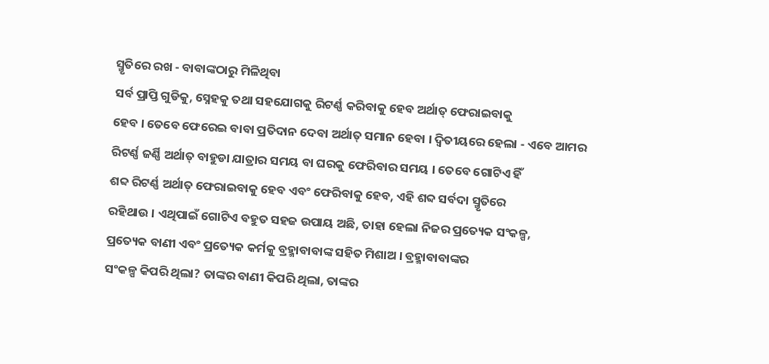ସ୍ମୃତିରେ ରଖ - ବାବାଙ୍କଠାରୁ ମିଳିଥିବା
ସର୍ବ ପ୍ରାପ୍ତି ଗୁଡିକୁ, ସ୍ନେହକୁ ତଥା ସହଯୋଗକୁ ରିଟର୍ଣ୍ଣ କରିବାକୁ ହେବ ଅର୍ଥାତ୍ ଫେରାଇବାକୁ
ହେବ । ତେବେ ଫେରେଇ ବାବା ପ୍ରତିଦାନ ଦେବା ଅର୍ଥାତ୍ ସମାନ ହେବା । ଦ୍ୱିତୀୟରେ ହେଲା - ଏବେ ଆମର
ରିଟର୍ଣ୍ଣ ଜର୍ଣ୍ଣି ଅର୍ଥାତ୍ ବାହୁଡା ଯାତ୍ରାର ସମୟ ବା ଘରକୁ ଫେରିବାର ସମୟ । ତେବେ ଗୋଟିଏ ହିଁ
ଶବ୍ଦ ରିଟର୍ଣ୍ଣ ଅର୍ଥାତ୍ ଫେରାଇବାକୁ ହେବ ଏବଂ ଫେରିବାକୁ ହେବ, ଏହି ଶବ୍ଦ ସର୍ବଦା ସ୍ମୃତିରେ
ରହିଥାଉ । ଏଥିପାଇଁ ଗୋଟିଏ ବହୁତ ସହଜ ଉପାୟ ଅଛି, ତାହା ହେଲା ନିଜର ପ୍ରତ୍ୟେକ ସଂକଳ୍ପ,
ପ୍ରତ୍ୟେକ ବାଣୀ ଏବଂ ପ୍ରତ୍ୟେକ କର୍ମକୁ ବ୍ରହ୍ମାବାବାଙ୍କ ସହିତ ମିଶାଅ । ବ୍ରହ୍ମାବାବାଙ୍କର
ସଂକଳ୍ପ କିପରି ଥିଲା? ତାଙ୍କର ବାଣୀ କିପରି ଥିଲା, ତାଙ୍କର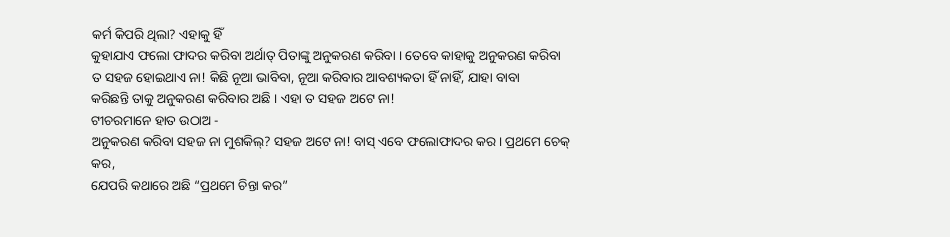କର୍ମ କିପରି ଥିଲା? ଏହାକୁ ହିଁ
କୁହାଯାଏ ଫଲୋ ଫାଦର କରିବା ଅର୍ଥାତ୍ ପିତାଙ୍କୁ ଅନୁକରଣ କରିବା । ତେବେ କାହାକୁ ଅନୁକରଣ କରିବା
ତ ସହଜ ହୋଇଥାଏ ନା! କିଛି ନୂଆ ଭାବିବା, ନୂଆ କରିବାର ଆବଶ୍ୟକତା ହିଁ ନାହିଁ, ଯାହା ବାବା
କରିଛନ୍ତି ତାକୁ ଅନୁକରଣ କରିବାର ଅଛି । ଏହା ତ ସହଜ ଅଟେ ନା!
ଟୀଚରମାନେ ହାତ ଉଠାଅ -
ଅନୁକରଣ କରିବା ସହଜ ନା ମୁଶକିଲ୍? ସହଜ ଅଟେ ନା! ବାସ୍ ଏବେ ଫଲୋଫାଦର କର । ପ୍ରଥମେ ଚେକ୍ କର,
ଯେପରି କଥାରେ ଅଛି “ପ୍ରଥମେ ଚିନ୍ତା କର”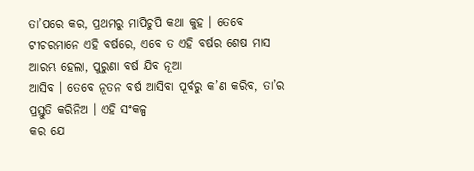ତା’ପରେ କର, ପ୍ରଥମରୁ ମାପିଚୁପି କଥା କୁହ । ତେବେ
ଟୀଚରମାନେ ଏହି ବର୍ଷରେ, ଏବେ ତ ଏହି ବର୍ଷର ଶେଷ ମାସ ଆରମ୍ଭ ହେଲା, ପୁରୁଣା ବର୍ଷ ଯିବ ନୂଆ
ଆସିବ । ତେବେ ନୂତନ ବର୍ଷ ଆସିବା ପୂର୍ବରୁ କ’ଣ କରିବ, ତା’ର ପ୍ରସ୍ତୁତି କରିନିଅ । ଏହି ସଂକଳ୍ପ
କର ଯେ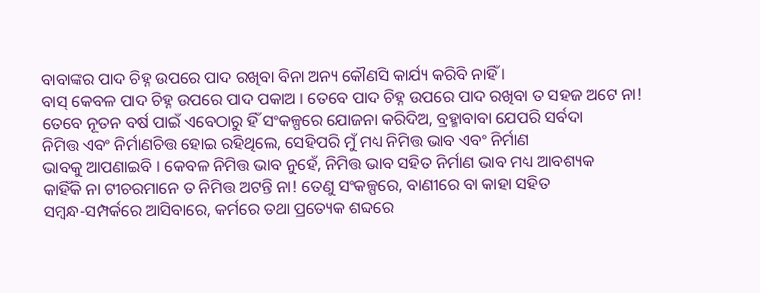ବାବାଙ୍କର ପାଦ ଚିହ୍ନ ଉପରେ ପାଦ ରଖିବା ବିନା ଅନ୍ୟ କୌଣସି କାର୍ଯ୍ୟ କରିବି ନାହିଁ ।
ବାସ୍ କେବଳ ପାଦ ଚିହ୍ନ ଉପରେ ପାଦ ପକାଅ । ତେବେ ପାଦ ଚିହ୍ନ ଉପରେ ପାଦ ରଖିବା ତ ସହଜ ଅଟେ ନା!
ତେବେ ନୂତନ ବର୍ଷ ପାଇଁ ଏବେଠାରୁ ହିଁ ସଂକଳ୍ପରେ ଯୋଜନା କରିଦିଅ, ବ୍ରହ୍ମାବାବା ଯେପରି ସର୍ବଦା
ନିମିତ୍ତ ଏବଂ ନିର୍ମାଣଚିତ୍ତ ହୋଇ ରହିଥିଲେ, ସେହିପରି ମୁଁ ମଧ୍ୟ ନିମିତ୍ତ ଭାବ ଏବଂ ନିର୍ମାଣ
ଭାବକୁ ଆପଣାଇବି । କେବଳ ନିମିତ୍ତ ଭାବ ନୁହେଁ, ନିମିତ୍ତ ଭାବ ସହିତ ନିର୍ମାଣ ଭାବ ମଧ୍ୟ ଆବଶ୍ୟକ
କାହିଁକି ନା ଟୀଚରମାନେ ତ ନିମିତ୍ତ ଅଟନ୍ତି ନା! ତେଣୁ ସଂକଳ୍ପରେ, ବାଣୀରେ ବା କାହା ସହିତ
ସମ୍ବନ୍ଧ-ସମ୍ପର୍କରେ ଆସିବାରେ, କର୍ମରେ ତଥା ପ୍ରତ୍ୟେକ ଶବ୍ଦରେ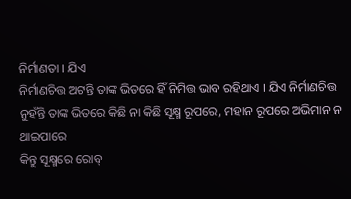ନିର୍ମାଣତା । ଯିଏ
ନିର୍ମାଣଚିତ୍ତ ଅଟନ୍ତି ତାଙ୍କ ଭିତରେ ହିଁ ନିମିତ୍ତ ଭାବ ରହିଥାଏ । ଯିଏ ନିର୍ମାଣଚିତ୍ତ
ନୁହଁନ୍ତି ତାଙ୍କ ଭିତରେ କିଛି ନା କିଛି ସୂକ୍ଷ୍ମ ରୂପରେ, ମହାନ ରୂପରେ ଅଭିମାନ ନ ଥାଇପାରେ
କିନ୍ତୁ ସୂକ୍ଷ୍ମରେ ରୋବ୍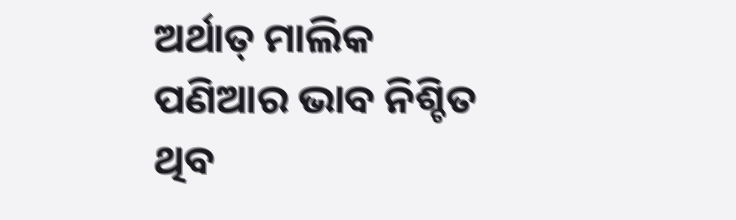ଅର୍ଥାତ୍ ମାଲିକ ପଣିଆର ଭାବ ନିଶ୍ଚିତ ଥିବ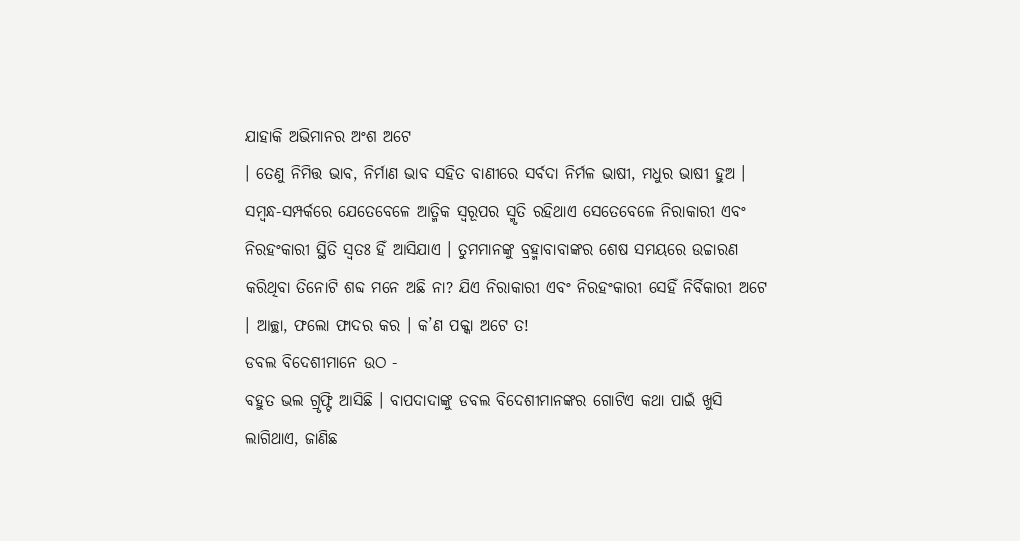ଯାହାକି ଅଭିମାନର ଅଂଶ ଅଟେ
। ତେଣୁ ନିମିତ୍ତ ଭାବ, ନିର୍ମାଣ ଭାବ ସହିତ ବାଣୀରେ ସର୍ବଦା ନିର୍ମଳ ଭାଷୀ, ମଧୁର ଭାଷୀ ହୁଅ ।
ସମ୍ବନ୍ଧ-ସମ୍ପର୍କରେ ଯେତେବେଳେ ଆତ୍ମିକ ସ୍ୱରୂପର ସ୍ମୃତି ରହିଥାଏ ସେତେବେଳେ ନିରାକାରୀ ଏବଂ
ନିରହଂକାରୀ ସ୍ଥିତି ସ୍ୱତଃ ହିଁ ଆସିଯାଏ । ତୁମମାନଙ୍କୁ ବ୍ରହ୍ମାବାବାଙ୍କର ଶେଷ ସମୟରେ ଉଚ୍ଚାରଣ
କରିଥିବା ତିନୋଟି ଶବ୍ଦ ମନେ ଅଛି ନା? ଯିଏ ନିରାକାରୀ ଏବଂ ନିରହଂକାରୀ ସେହିଁ ନିର୍ବିକାରୀ ଅଟେ
। ଆଚ୍ଛା, ଫଲୋ ଫାଦର କର । କ’ଣ ପକ୍କା ଅଟେ ତ!
ଡବଲ ବିଦେଶୀମାନେ ଉଠ -
ବହୁତ ଭଲ ଗ୍ରୃଫ୍ଟି ଆସିଛି । ବାପଦାଦାଙ୍କୁ ଡବଲ ବିଦେଶୀମାନଙ୍କର ଗୋଟିଏ କଥା ପାଇଁ ଖୁସି
ଲାଗିଥାଏ, ଜାଣିଛ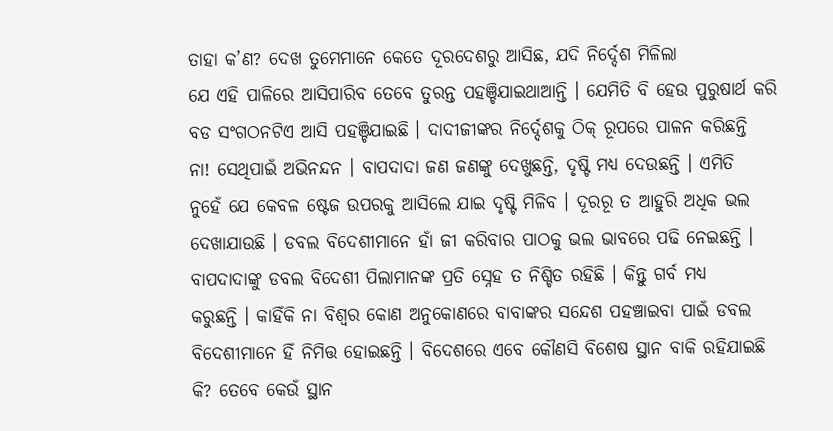ତାହା କ’ଣ? ଦେଖ ତୁମେମାନେ କେତେ ଦୂରଦେଶରୁ ଆସିଛ, ଯଦି ନିର୍ଦ୍ଦେଶ ମିଳିଲା
ଯେ ଏହି ପାଳିରେ ଆସିପାରିବ ତେବେ ତୁରନ୍ତ ପହଞ୍ଚିଯାଇଥାଆନ୍ତି । ଯେମିତି ବି ହେଉ ପୁରୁଷାର୍ଥ କରି
ବଡ ସଂଗଠନଟିଏ ଆସି ପହଞ୍ଚିଯାଇଛି । ଦାଦୀଜୀଙ୍କର ନିର୍ଦ୍ଦେଶକୁ ଠିକ୍ ରୂପରେ ପାଳନ କରିଛନ୍ତି
ନା! ସେଥିପାଇଁ ଅଭିନନ୍ଦନ । ବାପଦାଦା ଜଣ ଜଣଙ୍କୁ ଦେଖୁଛନ୍ତି, ଦୃଷ୍ଟି ମଧ୍ୟ ଦେଉଛନ୍ତି । ଏମିତି
ନୁହେଁ ଯେ କେବଳ ଷ୍ଟେଜ ଉପରକୁ ଆସିଲେ ଯାଇ ଦୃଷ୍ଟି ମିଳିବ । ଦୂରରୂ ତ ଆହୁରି ଅଧିକ ଭଲ
ଦେଖାଯାଉଛି । ଡବଲ ବିଦେଶୀମାନେ ହାଁ ଜୀ କରିବାର ପାଠକୁ ଭଲ ଭାବରେ ପଢି ନେଇଛନ୍ତି ।
ବାପଦାଦାଙ୍କୁ ଡବଲ ବିଦେଶୀ ପିଲାମାନଙ୍କ ପ୍ରତି ସ୍ନେହ ତ ନିଶ୍ଚିତ ରହିଛି । କିନ୍ତୁ ଗର୍ବ ମଧ୍ୟ
କରୁଛନ୍ତି । କାହିଁକି ନା ବିଶ୍ୱର କୋଣ ଅନୁକୋଣରେ ବାବାଙ୍କର ସନ୍ଦେଶ ପହଞ୍ଚାଇବା ପାଇଁ ଡବଲ
ବିଦେଶୀମାନେ ହିଁ ନିମିତ୍ତ ହୋଇଛନ୍ତି । ବିଦେଶରେ ଏବେ କୌଣସି ବିଶେଷ ସ୍ଥାନ ବାକି ରହିଯାଇଛି
କି? ତେବେ କେଉଁ ସ୍ଥାନ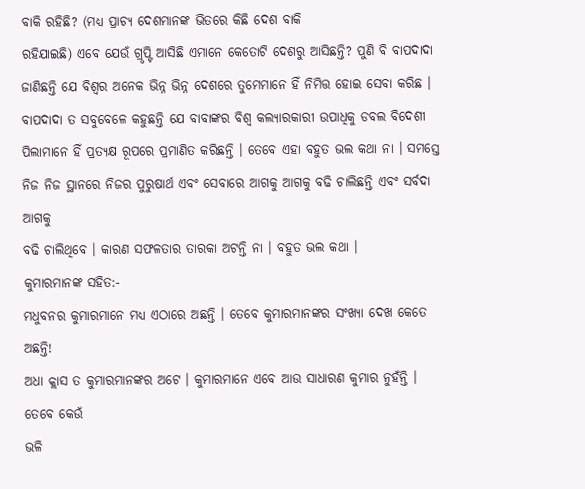ବାକି ରହିଛି? (ମଧ୍ୟ ପ୍ରାଚ୍ୟ ଦେଶମାନଙ୍କ ଭିତରେ କିଛି ଦେଶ ବାକି
ରହିଯାଇଛି) ଏବେ ଯେଉଁ ଗ୍ରୃପ୍ଟି ଆସିଛି ଏମାନେ କେତୋଟି ଦେଶରୁ ଆସିଛନ୍ତି? ପୁଣି ବି ବାପଦାଦା
ଜାଣିଛନ୍ତି ଯେ ବିଶ୍ୱର ଅନେକ ଭିନ୍ନ ଭିନ୍ନ ଦେଶରେ ତୁମେମାନେ ହିଁ ନିମିତ୍ତ ହୋଇ ସେବା କରିଛ ।
ବାପଦାଦା ତ ସବୁବେଳେ କହୁଛନ୍ତି ଯେ ବାବାଙ୍କର ବିଶ୍ୱ କଲ୍ୟାରକାରୀ ଉପାଧିକୁ ଡବଲ ବିଦେଶୀ
ପିଲାମାନେ ହିଁ ପ୍ରତ୍ୟକ୍ଷ ରୂପରେ ପ୍ରମାଣିତ କରିଛନ୍ତି । ତେବେ ଏହା ବହୁତ ଭଲ କଥା ନା । ସମସ୍ତେ
ନିଜ ନିଜ ସ୍ଥାନରେ ନିଜର ପୁରୁଷାର୍ଥ ଏବଂ ସେବାରେ ଆଗକୁ ଆଗକୁ ବଢି ଚାଲିଛନ୍ତି ଏବଂ ସର୍ବଦା ଆଗକୁ
ବଢି ଚାଲିଥିବେ । କାରଣ ସଫଳତାର ତାରକା ଅଟନ୍ତି ନା । ବହୁତ ଭଲ କଥା ।
କୁମାରମାନଙ୍କ ସହିତ:-
ମଧୁବନର କୁମାରମାନେ ମଧ୍ୟ ଏଠାରେ ଅଛନ୍ତି । ତେବେ କୁମାରମାନଙ୍କର ସଂଖ୍ୟା ଦେଖ କେତେ ଅଛନ୍ତି!
ଅଧା କ୍ଲାସ ତ କୁମାରମାନଙ୍କର ଅଟେ । କୁମାରମାନେ ଏବେ ଆଉ ସାଧାରଣ କୁମାର ନୁହଁନ୍ତି । ତେବେ କେଉଁ
ଭଳି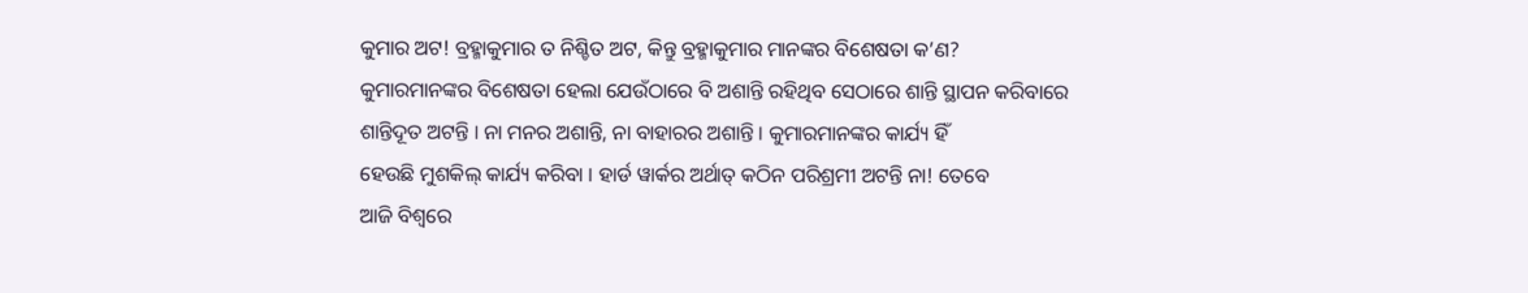କୁମାର ଅଟ! ବ୍ରହ୍ମାକୁମାର ତ ନିଶ୍ଚିତ ଅଟ, କିନ୍ତୁ ବ୍ରହ୍ମାକୁମାର ମାନଙ୍କର ବିଶେଷତା କ’ଣ?
କୁମାରମାନଙ୍କର ବିଶେଷତା ହେଲା ଯେଉଁଠାରେ ବି ଅଶାନ୍ତି ରହିଥିବ ସେଠାରେ ଶାନ୍ତି ସ୍ଥାପନ କରିବାରେ
ଶାନ୍ତିଦୂତ ଅଟନ୍ତି । ନା ମନର ଅଶାନ୍ତି, ନା ବାହାରର ଅଶାନ୍ତି । କୁମାରମାନଙ୍କର କାର୍ଯ୍ୟ ହିଁ
ହେଉଛି ମୁଶକିଲ୍ କାର୍ଯ୍ୟ କରିବା । ହାର୍ଡ ୱାର୍କର ଅର୍ଥାତ୍ କଠିନ ପରିଶ୍ରମୀ ଅଟନ୍ତି ନା! ତେବେ
ଆଜି ବିଶ୍ୱରେ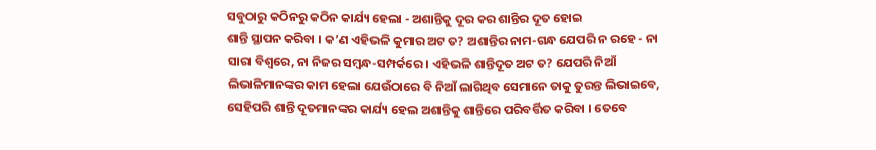ସବୁଠାରୁ କଠିନରୁ କଠିନ କାର୍ଯ୍ୟ ହେଲା - ଅଶାନ୍ତିକୁ ଦୂର କର ଶାନ୍ତିର ଦୂତ ହୋଇ
ଶାନ୍ତି ସ୍ଥାପନ କରିବା । କ’ଣ ଏହିଭଳି କୁମାର ଅଟ ତ? ଅଶାନ୍ତିର ନାମ-ଗନ୍ଧ ଯେପରି ନ ରହେ - ନା
ସାରା ବିଶ୍ୱରେ, ନା ନିଜର ସମ୍ବନ୍ଧ-ସମ୍ପର୍କରେ । ଏହିଭଳି ଶାନ୍ତିଦୂତ ଅଟ ତ? ଯେପରି ନିଆଁ
ଲିଭାଳିମାନଙ୍କର କାମ ହେଲା ଯେଉଁଠାରେ ବି ନିଆଁ ଲାଗିଥିବ ସେମାନେ ତାକୁ ତୁରନ୍ତ ଲିଭାଇବେ,
ସେହିପରି ଶାନ୍ତି ଦୂତମାନଙ୍କର କାର୍ଯ୍ୟ ହେଲ ଅଶାନ୍ତିକୁ ଶାନ୍ତିରେ ପରିବର୍ତ୍ତିତ କରିବା । ତେବେ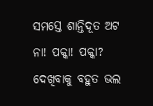ସମସ୍ତେ ଶାନ୍ତିଦୂତ ଅଟ ନା! ପକ୍କା! ପକ୍କା? ଦେଖିବାକୁ ବହୁତ ଭଲ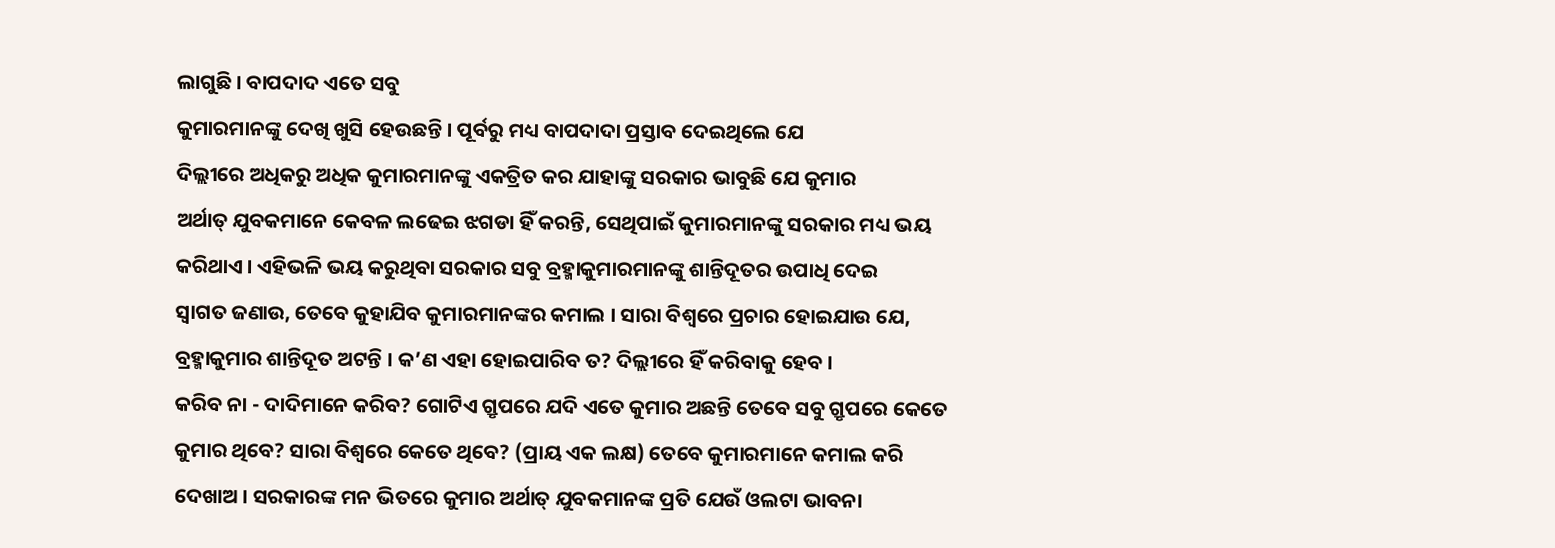ଲାଗୁଛି । ବାପଦାଦ ଏତେ ସବୁ
କୁମାରମାନଙ୍କୁ ଦେଖି ଖୁସି ହେଉଛନ୍ତି । ପୂର୍ବରୁ ମଧ୍ୟ ବାପଦାଦା ପ୍ରସ୍ତାବ ଦେଇଥିଲେ ଯେ
ଦିଲ୍ଲୀରେ ଅଧିକରୁ ଅଧିକ କୁମାରମାନଙ୍କୁ ଏକତ୍ରିତ କର ଯାହାଙ୍କୁ ସରକାର ଭାବୁଛି ଯେ କୁମାର
ଅର୍ଥାତ୍ ଯୁବକମାନେ କେବଳ ଲଢେଇ ଝଗଡା ହିଁ କରନ୍ତି, ସେଥିପାଇଁ କୁମାରମାନଙ୍କୁ ସରକାର ମଧ୍ୟ ଭୟ
କରିଥାଏ । ଏହିଭଳି ଭୟ କରୁଥିବା ସରକାର ସବୁ ବ୍ରହ୍ମାକୁମାରମାନଙ୍କୁ ଶାନ୍ତିଦୂତର ଉପାଧି ଦେଇ
ସ୍ୱାଗତ ଜଣାଉ, ତେବେ କୁହାଯିବ କୁମାରମାନଙ୍କର କମାଲ । ସାରା ବିଶ୍ୱରେ ପ୍ରଚାର ହୋଇଯାଉ ଯେ,
ବ୍ରହ୍ମାକୁମାର ଶାନ୍ତିଦୂତ ଅଟନ୍ତି । କ’ଣ ଏହା ହୋଇପାରିବ ତ? ଦିଲ୍ଲୀରେ ହିଁ କରିବାକୁ ହେବ ।
କରିବ ନା - ଦାଦିମାନେ କରିବ? ଗୋଟିଏ ଗ୍ରୃପରେ ଯଦି ଏତେ କୁମାର ଅଛନ୍ତି ତେବେ ସବୁ ଗ୍ରୃପରେ କେତେ
କୁମାର ଥିବେ? ସାରା ବିଶ୍ୱରେ କେତେ ଥିବେ? (ପ୍ରାୟ ଏକ ଲକ୍ଷ) ତେବେ କୁମାରମାନେ କମାଲ କରି
ଦେଖାଅ । ସରକାରଙ୍କ ମନ ଭିତରେ କୁମାର ଅର୍ଥାତ୍ ଯୁବକମାନଙ୍କ ପ୍ରତି ଯେଉଁ ଓଲଟା ଭାବନା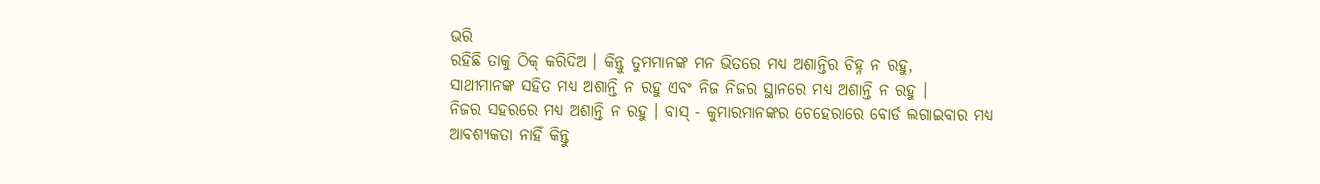ଭରି
ରହିଛି ତାକୁ ଠିକ୍ କରିଦିଅ । କିନ୍ତୁ ତୁମମାନଙ୍କ ମନ ଭିତରେ ମଧ୍ୟ ଅଶାନ୍ତିର ଚିହ୍ନ ନ ରହୁ,
ସାଥୀମାନଙ୍କ ସହିତ ମଧ୍ୟ ଅଶାନ୍ତି ନ ରହୁ ଏବଂ ନିଜ ନିଜର ସ୍ଥାନରେ ମଧ୍ୟ ଅଶାନ୍ତି ନ ରହୁ ।
ନିଜର ସହରରେ ମଧ୍ୟ ଅଶାନ୍ତି ନ ରହୁ । ବାସ୍ - କୁମାରମାନଙ୍କର ଚେହେରାରେ ବୋର୍ଡ ଲଗାଇବାର ମଧ୍ୟ
ଆବଶ୍ୟକତା ନାହିଁ କିନ୍ତୁ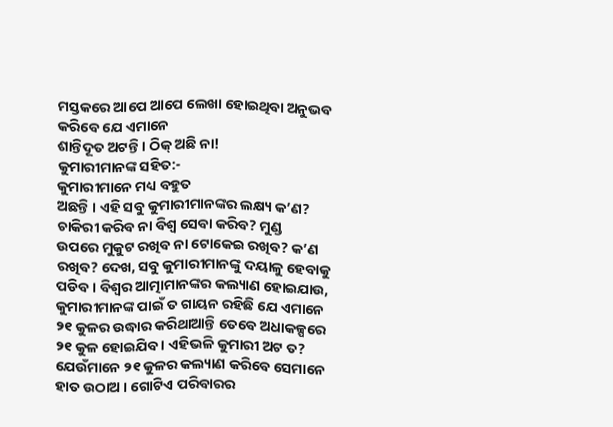ମସ୍ତକରେ ଆପେ ଆପେ ଲେଖା ହୋଇଥିବା ଅନୁଭବ କରିବେ ଯେ ଏମାନେ
ଶାନ୍ତିଦୂତ ଅଟନ୍ତି । ଠିକ୍ ଅଛି ନା!
କୁମାରୀମାନଙ୍କ ସହିତ:-
କୁମାରୀମାନେ ମଧ୍ୟ ବହୁତ
ଅଛନ୍ତି । ଏହି ସବୁ କୁମାରୀମାନଙ୍କର ଲକ୍ଷ୍ୟ କ’ଣ? ଚାକିରୀ କରିବ ନା ବିଶ୍ୱ ସେବା କରିବ? ମୁଣ୍ଡ
ଉପରେ ମୁକୁଟ ରଖିବ ନା ଟୋକେଇ ରଖିବ? କ’ଣ ରଖିବ? ଦେଖ, ସବୁ କୁମାରୀମାନଙ୍କୁ ଦୟାଳୁ ହେବାକୁ
ପଡିବ । ବିଶ୍ୱର ଆତ୍ମାମାନଙ୍କର କଲ୍ୟାଣ ହୋଇଯାଉ, କୁମାରୀମାନଙ୍କ ପାଇଁ ତ ଗାୟନ ରହିଛି ଯେ ଏମାନେ
୨୧ କୁଳର ଉଦ୍ଧାର କରିଥାଆନ୍ତି ତେବେ ଅଧାକଳ୍ପରେ ୨୧ କୁଳ ହୋଇଯିବ । ଏହିଭଳି କୁମାରୀ ଅଟ ତ?
ଯେଉଁମାନେ ୨୧ କୁଳର କଲ୍ୟାଣ କରିବେ ସେମାନେ ହାତ ଉଠାଅ । ଗୋଟିଏ ପରିବାରର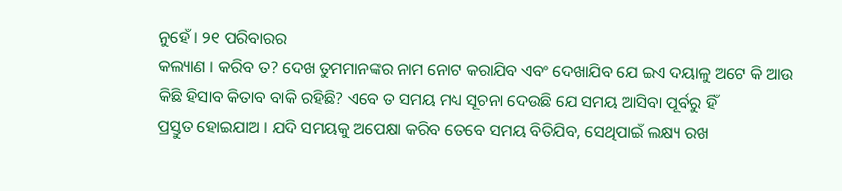ନୁହେଁ । ୨୧ ପରିବାରର
କଲ୍ୟାଣ । କରିବ ତ? ଦେଖ ତୁମମାନଙ୍କର ନାମ ନୋଟ କରାଯିବ ଏବଂ ଦେଖାଯିବ ଯେ ଇଏ ଦୟାଳୁ ଅଟେ କି ଆଉ
କିଛି ହିସାବ କିତାବ ବାକି ରହିଛି? ଏବେ ତ ସମୟ ମଧ୍ୟ ସୂଚନା ଦେଉଛି ଯେ ସମୟ ଆସିବା ପୂର୍ବରୁ ହିଁ
ପ୍ରସ୍ତୁତ ହୋଇଯାଅ । ଯଦି ସମୟକୁ ଅପେକ୍ଷା କରିବ ତେବେ ସମୟ ବିତିଯିବ, ସେଥିପାଇଁ ଲକ୍ଷ୍ୟ ରଖ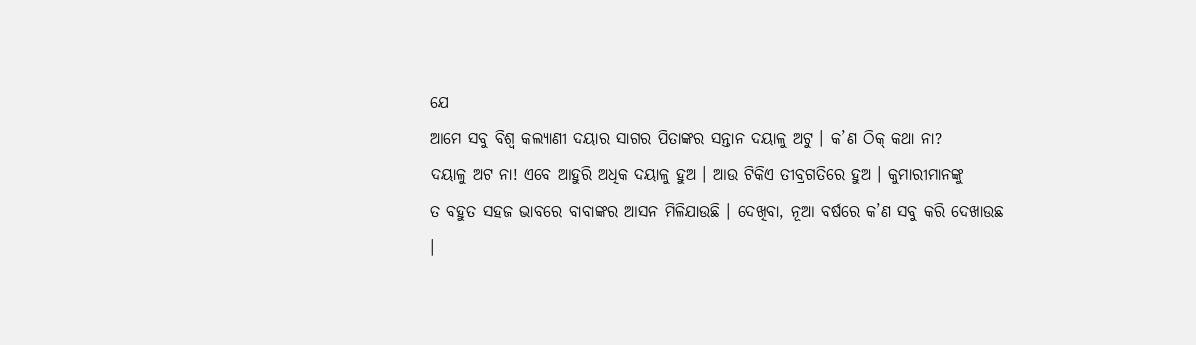ଯେ
ଆମେ ସବୁ ବିଶ୍ୱ କଲ୍ୟାଣୀ ଦୟାର ସାଗର ପିତାଙ୍କର ସନ୍ତାନ ଦୟାଳୁ ଅଟୁ । କ’ଣ ଠିକ୍ କଥା ନା?
ଦୟାଳୁ ଅଟ ନା! ଏବେ ଆହୁରି ଅଧିକ ଦୟାଳୁ ହୁଅ । ଆଉ ଟିକିଏ ତୀବ୍ରଗତିରେ ହୁଅ । କୁମାରୀମାନଙ୍କୁ
ତ ବହୁତ ସହଜ ଭାବରେ ବାବାଙ୍କର ଆସନ ମିଳିଯାଉଛି । ଦେଖିବା, ନୂଆ ବର୍ଷରେ କ’ଣ ସବୁ କରି ଦେଖାଉଛ
।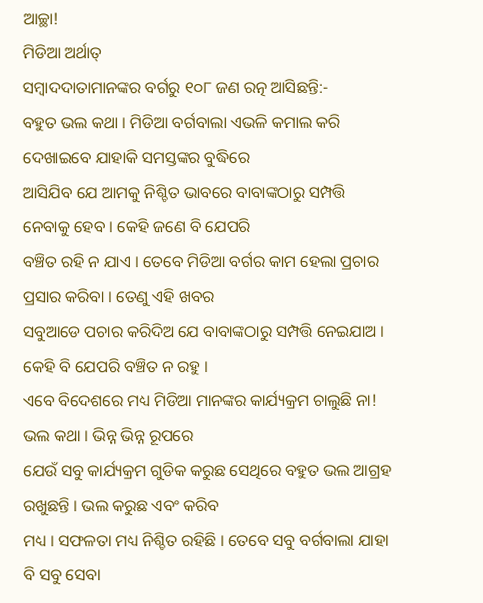ଆଚ୍ଛା!
ମିଡିଆ ଅର୍ଥାତ୍
ସମ୍ବାଦଦାତାମାନଙ୍କର ବର୍ଗରୁ ୧୦୮ ଜଣ ରତ୍ନ ଆସିଛନ୍ତି:-
ବହୁତ ଭଲ କଥା । ମିଡିଆ ବର୍ଗବାଲା ଏଭଳି କମାଲ କରି ଦେଖାଇବେ ଯାହାକି ସମସ୍ତଙ୍କର ବୁଦ୍ଧିରେ
ଆସିଯିବ ଯେ ଆମକୁ ନିଶ୍ଚିତ ଭାବରେ ବାବାଙ୍କଠାରୁ ସମ୍ପତ୍ତି ନେବାକୁ ହେବ । କେହି ଜଣେ ବି ଯେପରି
ବଞ୍ଚିତ ରହି ନ ଯାଏ । ତେବେ ମିଡିଆ ବର୍ଗର କାମ ହେଲା ପ୍ରଚାର ପ୍ରସାର କରିବା । ତେଣୁ ଏହି ଖବର
ସବୁଆଡେ ପଚାର କରିଦିଅ ଯେ ବାବାଙ୍କଠାରୁ ସମ୍ପତ୍ତି ନେଇଯାଅ । କେହି ବି ଯେପରି ବଞ୍ଚିତ ନ ରହୁ ।
ଏବେ ବିଦେଶରେ ମଧ୍ୟ ମିଡିଆ ମାନଙ୍କର କାର୍ଯ୍ୟକ୍ରମ ଚାଲୁଛି ନା! ଭଲ କଥା । ଭିନ୍ନ ଭିନ୍ନ ରୂପରେ
ଯେଉଁ ସବୁ କାର୍ଯ୍ୟକ୍ରମ ଗୁଡିକ କରୁଛ ସେଥିରେ ବହୁତ ଭଲ ଆଗ୍ରହ ରଖୁଛନ୍ତି । ଭଲ କରୁଛ ଏବଂ କରିବ
ମଧ୍ୟ । ସଫଳତା ମଧ୍ୟ ନିଶ୍ଚିତ ରହିଛି । ତେବେ ସବୁ ବର୍ଗବାଲା ଯାହା ବି ସବୁ ସେବା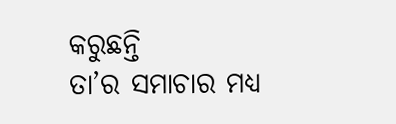କରୁଛନ୍ତି
ତା’ର ସମାଚାର ମଧ୍ୟ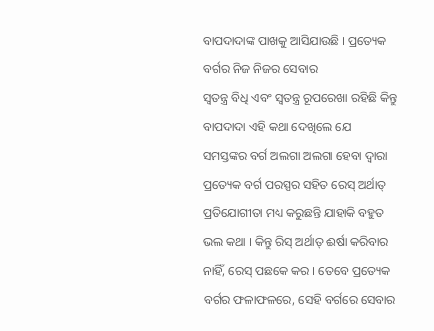ବାପଦାଦାଙ୍କ ପାଖକୁ ଆସିଯାଉଛି । ପ୍ରତ୍ୟେକ ବର୍ଗର ନିଜ ନିଜର ସେବାର
ସ୍ୱତନ୍ତ୍ର ବିଧି ଏବଂ ସ୍ୱତନ୍ତ୍ର ରୂପରେଖା ରହିଛି କିନ୍ତୁ ବାପଦାଦା ଏହି କଥା ଦେଖିଲେ ଯେ
ସମସ୍ତଙ୍କର ବର୍ଗ ଅଲଗା ଅଲଗା ହେବା ଦ୍ୱାରା ପ୍ରତ୍ୟେକ ବର୍ଗ ପରସ୍ପର ସହିତ ରେସ୍ ଅର୍ଥାତ୍
ପ୍ରତିଯୋଗୀତା ମଧ୍ୟ କରୁଛନ୍ତି ଯାହାକି ବହୁତ ଭଲ କଥା । କିନ୍ତୁ ରିସ୍ ଅର୍ଥାତ୍ ଈର୍ଷା କରିବାର
ନାହିଁ, ରେସ୍ ପଛକେ କର । ତେବେ ପ୍ରତ୍ୟେକ ବର୍ଗର ଫଳାଫଳରେ, ସେହି ବର୍ଗରେ ସେବାର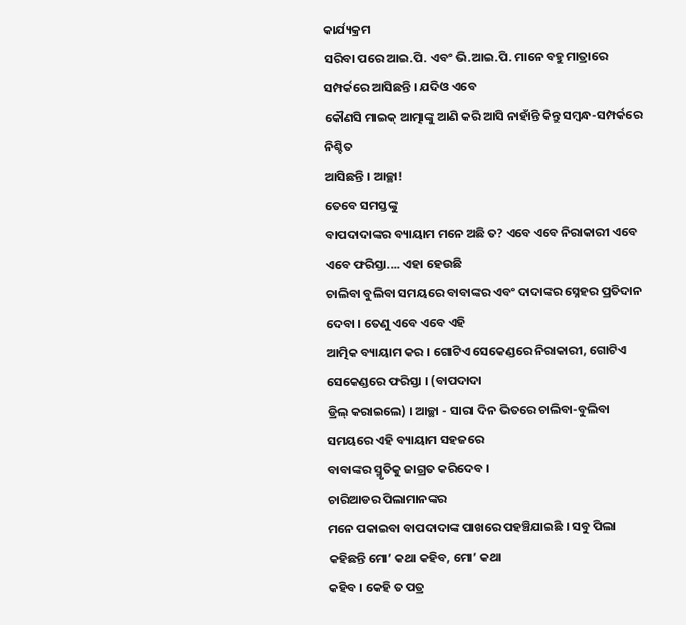କାର୍ଯ୍ୟକ୍ରମ
ସରିବା ପରେ ଆଇ.ପି. ଏବଂ ଭି.ଆଇ.ପି. ମାନେ ବହୁ ମାତ୍ରାରେ ସମ୍ପର୍କରେ ଆସିଛନ୍ତି । ଯଦିଓ ଏବେ
କୌଣସି ମାଇକ୍ ଆତ୍ମାଙ୍କୁ ଆଣି କରି ଆସି ନାହାଁନ୍ତି କିନ୍ତୁ ସମ୍ବନ୍ଧ-ସମ୍ପର୍କରେ ନିଶ୍ଚିତ
ଆସିଛନ୍ତି । ଆଚ୍ଛା!
ତେବେ ସମସ୍ତଙ୍କୁ
ବାପଦାଦାଙ୍କର ବ୍ୟାୟାମ ମନେ ଅଛି ତ? ଏବେ ଏବେ ନିରାକାରୀ ଏବେ ଏବେ ଫରିସ୍ତା.... ଏହା ହେଉଛି
ଚାଲିବା ବୁଲିବା ସମୟରେ ବାବାଙ୍କର ଏବଂ ଦାଦାଙ୍କର ସ୍ନେହର ପ୍ରତିଦାନ ଦେବା । ତେଣୁ ଏବେ ଏବେ ଏହି
ଆତ୍ମିକ ବ୍ୟାୟାମ କର । ଗୋଟିଏ ସେକେଣ୍ଡରେ ନିରାକାରୀ, ଗୋଟିଏ ସେକେଣ୍ଡରେ ଫରିସ୍ତା । (ବାପଦାଦା
ଡ୍ରିଲ୍ କରାଇଲେ) । ଆଚ୍ଛା - ସାରା ଦିନ ଭିତରେ ଚାଲିବା-ବୁଲିବା ସମୟରେ ଏହି ବ୍ୟାୟାମ ସହଜରେ
ବାବାଙ୍କର ସ୍ମୃତିକୁ ଜାଗ୍ରତ କରିଦେବ ।
ଚାରିଆଡର ପିଲାମାନଙ୍କର
ମନେ ପକାଇବା ବାପଦାଦାଙ୍କ ପାଖରେ ପହଞ୍ଚିଯାଇଛି । ସବୁ ପିଲା କହିଛନ୍ତି ମୋ’ କଥା କହିବ, ମୋ’ କଥା
କହିବ । କେହି ତ ପତ୍ର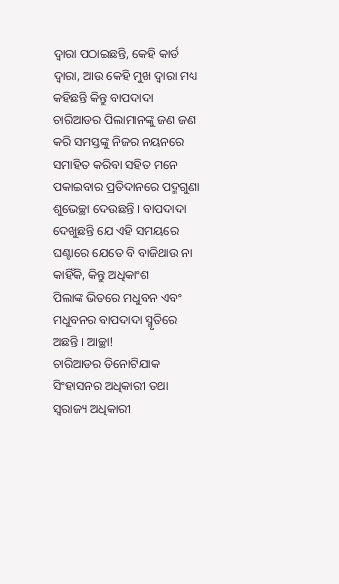ଦ୍ୱାରା ପଠାଇଛନ୍ତି, କେହି କାର୍ଡ ଦ୍ୱାରା, ଆଉ କେହି ମୁଖ ଦ୍ୱାରା ମଧ୍ୟ
କହିଛନ୍ତି କିନ୍ତୁ ବାପଦାଦା ଚାରିଆଡର ପିଲାମାନଙ୍କୁ ଜଣ ଜଣ କରି ସମସ୍ତଙ୍କୁ ନିଜର ନୟନରେ
ସମାହିତ କରିବା ସହିତ ମନେ ପକାଇବାର ପ୍ରତିଦାନରେ ପଦ୍ମଗୁଣା ଶୁଭେଚ୍ଛା ଦେଉଛନ୍ତି । ବାପଦାଦା
ଦେଖୁଛନ୍ତି ଯେ ଏହି ସମୟରେ ଘଣ୍ଟାରେ ଯେତେ ବି ବାଜିଥାଉ ନା କାହିଁକି, କିନ୍ତୁ ଅଧିକାଂଶ
ପିଲାଙ୍କ ଭିତରେ ମଧୁବନ ଏବଂ ମଧୁବନର ବାପଦାଦା ସ୍ମୃତିରେ ଅଛନ୍ତି । ଆଚ୍ଛା!
ଚାରିଆଡର ତିନୋଟିଯାକ
ସିଂହାସନର ଅଧିକାରୀ ତଥା ସ୍ୱରାଜ୍ୟ ଅଧିକାରୀ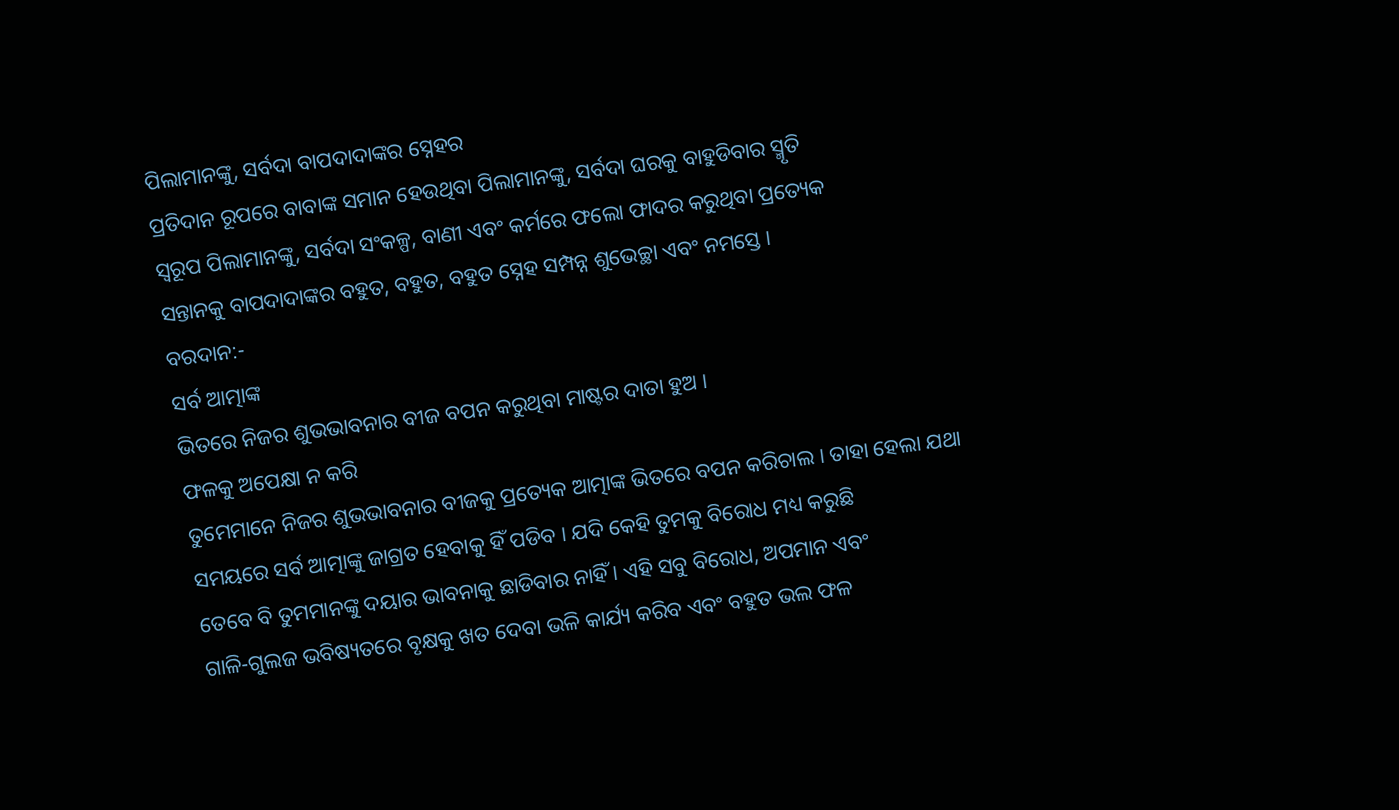ପିଲାମାନଙ୍କୁ, ସର୍ବଦା ବାପଦାଦାଙ୍କର ସ୍ନେହର
ପ୍ରତିଦାନ ରୂପରେ ବାବାଙ୍କ ସମାନ ହେଉଥିବା ପିଲାମାନଙ୍କୁ, ସର୍ବଦା ଘରକୁ ବାହୁଡିବାର ସ୍ମୃତି
ସ୍ୱରୂପ ପିଲାମାନଙ୍କୁ, ସର୍ବଦା ସଂକଳ୍ପ, ବାଣୀ ଏବଂ କର୍ମରେ ଫଲୋ ଫାଦର କରୁଥିବା ପ୍ରତ୍ୟେକ
ସନ୍ତାନକୁ ବାପଦାଦାଙ୍କର ବହୁତ, ବହୁତ, ବହୁତ ସ୍ନେହ ସମ୍ପନ୍ନ ଶୁଭେଚ୍ଛା ଏବଂ ନମସ୍ତେ ।
ବରଦାନ:-
ସର୍ବ ଆତ୍ମାଙ୍କ
ଭିତରେ ନିଜର ଶୁଭଭାବନାର ବୀଜ ବପନ କରୁଥିବା ମାଷ୍ଟର ଦାତା ହୁଅ ।
ଫଳକୁ ଅପେକ୍ଷା ନ କରି
ତୁମେମାନେ ନିଜର ଶୁଭଭାବନାର ବୀଜକୁ ପ୍ରତ୍ୟେକ ଆତ୍ମାଙ୍କ ଭିତରେ ବପନ କରିଚାଲ । ତାହା ହେଲା ଯଥା
ସମୟରେ ସର୍ବ ଆତ୍ମାଙ୍କୁ ଜାଗ୍ରତ ହେବାକୁ ହିଁ ପଡିବ । ଯଦି କେହି ତୁମକୁ ବିରୋଧ ମଧ୍ୟ କରୁଛି
ତେବେ ବି ତୁମମାନଙ୍କୁ ଦୟାର ଭାବନାକୁ ଛାଡିବାର ନାହିଁ । ଏହି ସବୁ ବିରୋଧ, ଅପମାନ ଏବଂ
ଗାଳି-ଗୁଲଜ ଭବିଷ୍ୟତରେ ବୃକ୍ଷକୁ ଖତ ଦେବା ଭଳି କାର୍ଯ୍ୟ କରିବ ଏବଂ ବହୁତ ଭଲ ଫଳ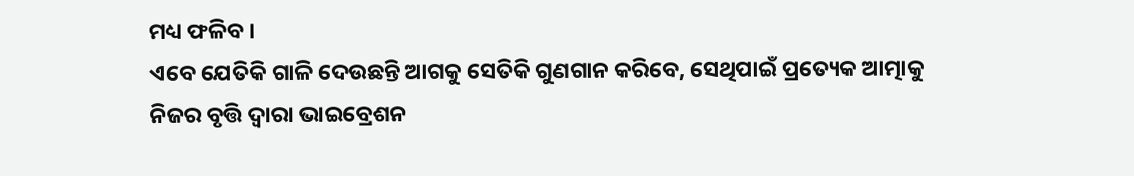ମଧ୍ୟ ଫଳିବ ।
ଏବେ ଯେତିକି ଗାଳି ଦେଉଛନ୍ତି ଆଗକୁ ସେତିକି ଗୁଣଗାନ କରିବେ, ସେଥିପାଇଁ ପ୍ରତ୍ୟେକ ଆତ୍ମାକୁ
ନିଜର ବୃତ୍ତି ଦ୍ୱାରା ଭାଇବ୍ରେଶନ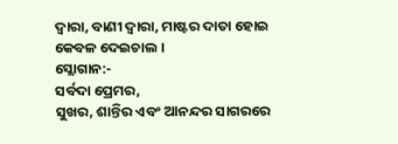ଦ୍ୱାରା, ବାଣୀ ଦ୍ୱାରା, ମାଷ୍ଟର ଦାତା ହୋଇ କେବଳ ଦେଇଚାଲ ।
ସ୍ଲୋଗାନ:-
ସର୍ବଦା ପ୍ରେମର,
ସୁଖର, ଶାନ୍ତିର ଏବଂ ଆନନ୍ଦର ସାଗରରେ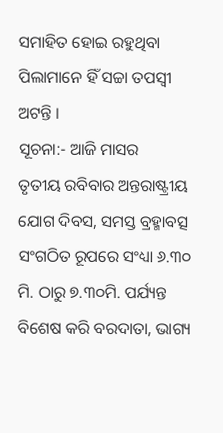ସମାହିତ ହୋଇ ରହୁଥିବା ପିଲାମାନେ ହିଁ ସଚ୍ଚା ତପସ୍ୱୀ
ଅଟନ୍ତି ।
ସୂଚନା:- ଆଜି ମାସର
ତୃତୀୟ ରବିବାର ଅନ୍ତରାଷ୍ଟ୍ରୀୟ ଯୋଗ ଦିବସ, ସମସ୍ତ ବ୍ରହ୍ମାବତ୍ସ ସଂଗଠିତ ରୂପରେ ସଂଧ୍ୟା ୬.୩୦
ମି. ଠାରୁ ୭.୩୦ମି. ପର୍ଯ୍ୟନ୍ତ ବିଶେଷ କରି ବରଦାତା, ଭାଗ୍ୟ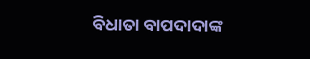ବିଧାତା ବାପଦାଦାଙ୍କ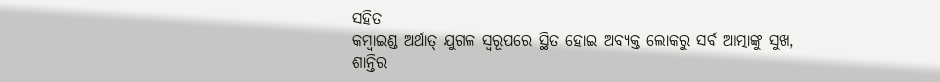ସହିତ
କମ୍ବାଇଣ୍ଡ ଅର୍ଥାତ୍ ଯୁଗଳ ସ୍ୱରୂପରେ ସ୍ଥିତ ହୋଇ ଅବ୍ୟକ୍ତ ଲୋକରୁ ସର୍ବ ଆତ୍ମାଙ୍କୁ ସୁଖ,
ଶାନ୍ତିର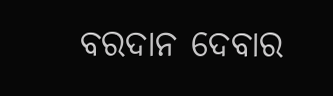ବରଦାନ ଦେବାର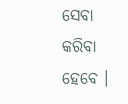ସେବା କରିବା ହେବେ ।